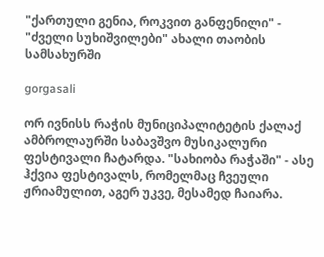"ქართული გენია, როკვით განფენილი" - "ძველი სუხიშვილები" ახალი თაობის სამსახურში

gorgasali

ორ ივნისს რაჭის მუნიციპალიტეტის ქალაქ ამბროლაურში საბავშვო მუსიკალური ფესტივალი ჩატარდა. "სახიობა რაჭაში" - ასე ჰქვია ფესტივალს, რომელმაც ჩვეული ჟრიამულით, აგერ უკვე, მესამედ ჩაიარა.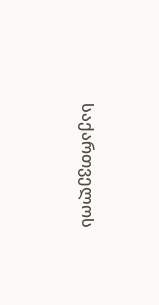საქართველოს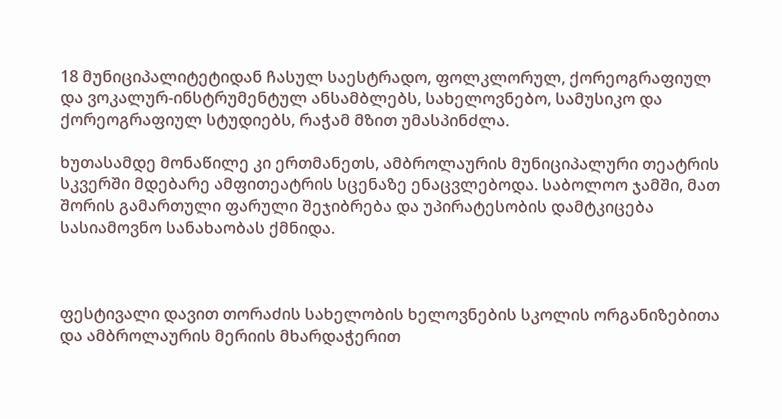18 მუნიციპალიტეტიდან ჩასულ საესტრადო, ფოლკლორულ, ქორეოგრაფიულ და ვოკალურ-ინსტრუმენტულ ანსამბლებს, სახელოვნებო, სამუსიკო და ქორეოგრაფიულ სტუდიებს, რაჭამ მზით უმასპინძლა.

ხუთასამდე მონაწილე კი ერთმანეთს, ამბროლაურის მუნიციპალური თეატრის სკვერში მდებარე ამფითეატრის სცენაზე ენაცვლებოდა. საბოლოო ჯამში, მათ შორის გამართული ფარული შეჯიბრება და უპირატესობის დამტკიცება სასიამოვნო სანახაობას ქმნიდა.



ფესტივალი დავით თორაძის სახელობის ხელოვნების სკოლის ორგანიზებითა და ამბროლაურის მერიის მხარდაჭერით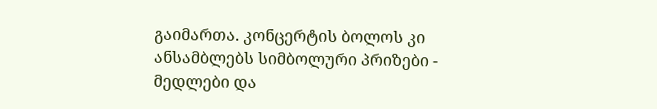გაიმართა. კონცერტის ბოლოს კი ანსამბლებს სიმბოლური პრიზები - მედლები და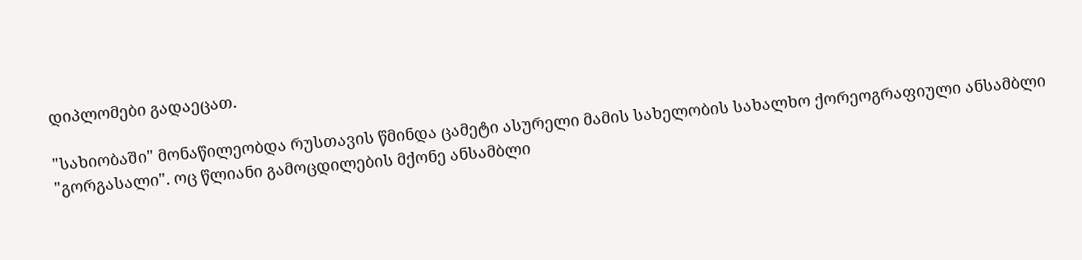დიპლომები გადაეცათ.

"სახიობაში" მონაწილეობდა რუსთავის წმინდა ცამეტი ასურელი მამის სახელობის სახალხო ქორეოგრაფიული ანსამბლი "გორგასალი". ოც წლიანი გამოცდილების მქონე ანსამბლი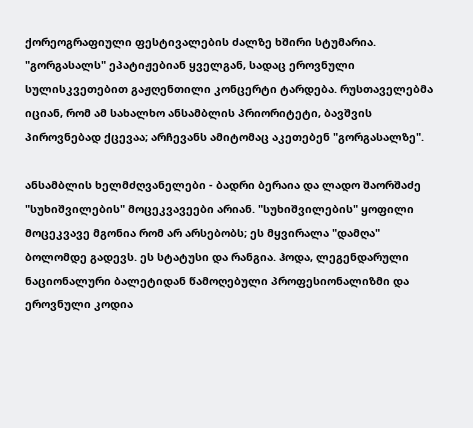ქორეოგრაფიული ფესტივალების ძალზე ხშირი სტუმარია. "გორგასალს" ეპატიჟებიან ყველგან, სადაც ეროვნული სულისკვეთებით გაჟღენთილი კონცერტი ტარდება. რუსთაველებმა იციან, რომ ამ სახალხო ანსამბლის პრიორიტეტი, ბავშვის პიროვნებად ქცევაა; არჩევანს ამიტომაც აკეთებენ "გორგასალზე".

ანსამბლის ხელმძღვანელები - ბადრი ბერაია და ლადო შაორშაძე "სუხიშვილების" მოცეკვავეები არიან. "სუხიშვილების" ყოფილი მოცეკვავე მგონია რომ არ არსებობს; ეს მყვირალა "დამღა" ბოლომდე გადევს. ეს სტატუსი და რანგია. ჰოდა, ლეგენდარული ნაციონალური ბალეტიდან წამოღებული პროფესიონალიზმი და ეროვნული კოდია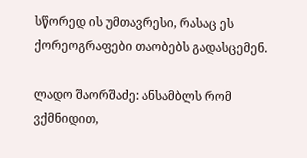სწორედ ის უმთავრესი, რასაც ეს ქორეოგრაფები თაობებს გადასცემენ.

ლადო შაორშაძე: ანსამბლს რომ ვქმნიდით,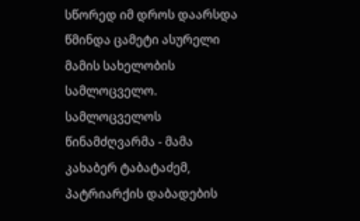სწორედ იმ დროს დაარსდა წმინდა ცამეტი ასურელი მამის სახელობის სამლოცველო. სამლოცველოს წინამძღვარმა - მამა კახაბერ ტაბატაძემ, პატრიარქის დაბადების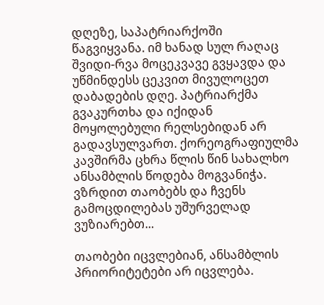დღეზე, საპატრიარქოში წაგვიყვანა. იმ ხანად სულ რაღაც შვიდი-რვა მოცეკვავე გვყავდა და უწმინდესს ცეკვით მივულოცეთ დაბადების დღე. პატრიარქმა გვაკურთხა და იქიდან მოყოლებული რელსებიდან არ გადავსულვართ. ქორეოგრაფიულმა კავშირმა ცხრა წლის წინ სახალხო ანსამბლის წოდება მოგვანიჭა. ვზრდით თაობებს და ჩვენს გამოცდილებას უშურველად ვუზიარებთ...

თაობები იცვლებიან, ანსამბლის პრიორიტეტები არ იცვლება.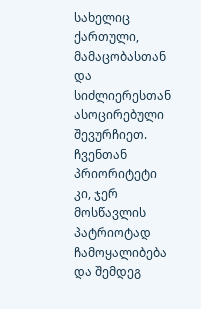სახელიც ქართული, მამაცობასთან და სიძლიერესთან ასოცირებული შევურჩიეთ. ჩვენთან პრიორიტეტი კი, ჯერ მოსწავლის პატრიოტად ჩამოყალიბება და შემდეგ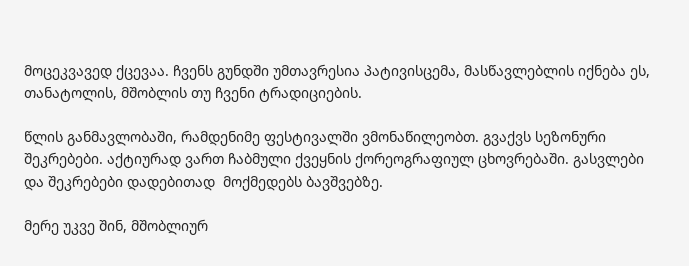მოცეკვავედ ქცევაა. ჩვენს გუნდში უმთავრესია პატივისცემა, მასწავლებლის იქნება ეს, თანატოლის, მშობლის თუ ჩვენი ტრადიციების.

წლის განმავლობაში, რამდენიმე ფესტივალში ვმონაწილეობთ. გვაქვს სეზონური შეკრებები. აქტიურად ვართ ჩაბმული ქვეყნის ქორეოგრაფიულ ცხოვრებაში. გასვლები და შეკრებები დადებითად  მოქმედებს ბავშვებზე.

მერე უკვე შინ, მშობლიურ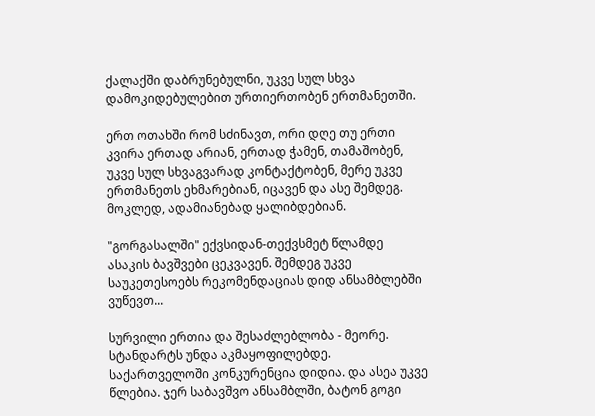ქალაქში დაბრუნებულნი, უკვე სულ სხვა დამოკიდებულებით ურთიერთობენ ერთმანეთში.

ერთ ოთახში რომ სძინავთ, ორი დღე თუ ერთი კვირა ერთად არიან, ერთად ჭამენ, თამაშობენ, უკვე სულ სხვაგვარად კონტაქტობენ, მერე უკვე ერთმანეთს ეხმარებიან, იცავენ და ასე შემდეგ. მოკლედ, ადამიანებად ყალიბდებიან.

"გორგასალში" ექვსიდან-თექვსმეტ წლამდე ასაკის ბავშვები ცეკვავენ. შემდეგ უკვე საუკეთესოებს რეკომენდაციას დიდ ანსამბლებში ვუწევთ...

სურვილი ერთია და შესაძლებლობა - მეორე. სტანდარტს უნდა აკმაყოფილებდე. საქართველოში კონკურენცია დიდია. და ასეა უკვე წლებია. ჯერ საბავშვო ანსამბლში, ბატონ გოგი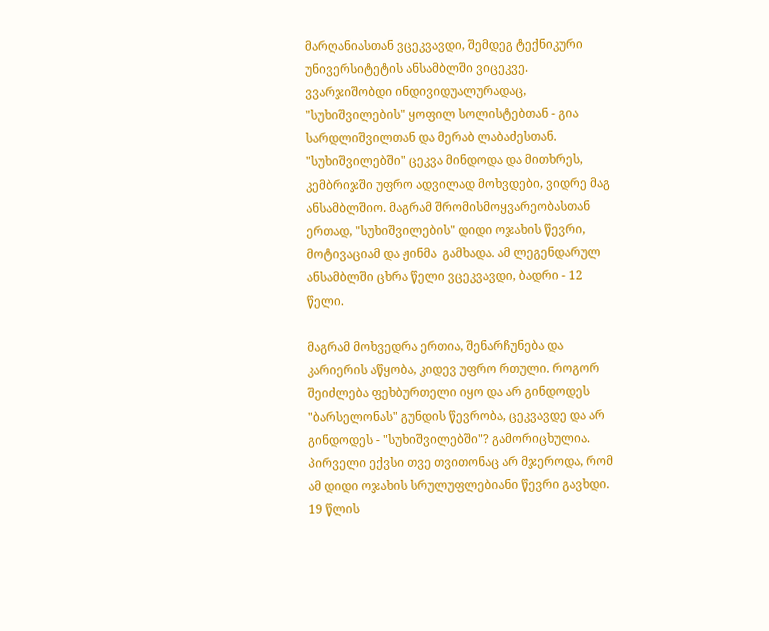მარღანიასთან ვცეკვავდი, შემდეგ ტექნიკური უნივერსიტეტის ანსამბლში ვიცეკვე. ვვარჯიშობდი ინდივიდუალურადაც, "სუხიშვილების" ყოფილ სოლისტებთან - გია სარდლიშვილთან და მერაბ ლაბაძესთან. "სუხიშვილებში" ცეკვა მინდოდა და მითხრეს, კემბრიჯში უფრო ადვილად მოხვდები, ვიდრე მაგ ანსამბლშიო. მაგრამ შრომისმოყვარეობასთან ერთად, "სუხიშვილების" დიდი ოჯახის წევრი, მოტივაციამ და ჟინმა  გამხადა. ამ ლეგენდარულ ანსამბლში ცხრა წელი ვცეკვავდი, ბადრი - 12 წელი.

მაგრამ მოხვედრა ერთია, შენარჩუნება და კარიერის აწყობა, კიდევ უფრო რთული. როგორ შეიძლება ფეხბურთელი იყო და არ გინდოდეს "ბარსელონას" გუნდის წევრობა, ცეკვავდე და არ გინდოდეს - "სუხიშვილებში"? გამორიცხულია. პირველი ექვსი თვე თვითონაც არ მჯეროდა, რომ ამ დიდი ოჯახის სრულუფლებიანი წევრი გავხდი. 19 წლის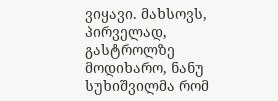ვიყავი. მახსოვს, პირველად, გასტროლზე მოდიხარო, ნანუ სუხიშვილმა რომ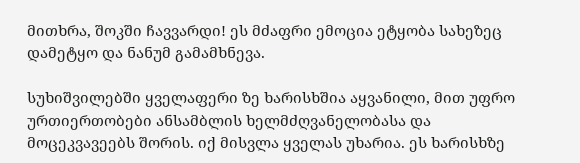მითხრა, შოკში ჩავვარდი! ეს მძაფრი ემოცია ეტყობა სახეზეც დამეტყო და ნანუმ გამამხნევა.

სუხიშვილებში ყველაფერი ზე ხარისხშია აყვანილი, მით უფრო ურთიერთობები ანსამბლის ხელმძღვანელობასა და მოცეკვავეებს შორის. იქ მისვლა ყველას უხარია. ეს ხარისხზე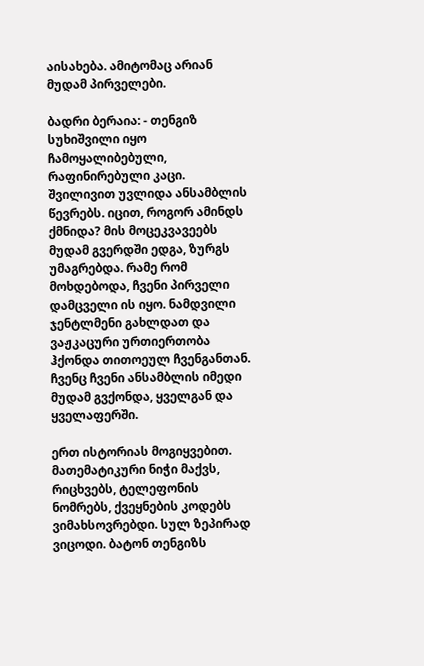აისახება. ამიტომაც არიან მუდამ პირველები.

ბადრი ბერაია: - თენგიზ სუხიშვილი იყო ჩამოყალიბებული, რაფინირებული კაცი. შვილივით უვლიდა ანსამბლის წევრებს. იცით, როგორ ამინდს ქმნიდა? მის მოცეკვავეებს მუდამ გვერდში ედგა, ზურგს უმაგრებდა. რამე რომ მოხდებოდა, ჩვენი პირველი დამცველი ის იყო. ნამდვილი ჯენტლმენი გახლდათ და ვაჟკაცური ურთიერთობა ჰქონდა თითოეულ ჩვენგანთან. ჩვენც ჩვენი ანსამბლის იმედი მუდამ გვქონდა, ყველგან და ყველაფერში.

ერთ ისტორიას მოგიყვებით. მათემატიკური ნიჭი მაქვს, რიცხვებს, ტელეფონის ნომრებს, ქვეყნების კოდებს ვიმახსოვრებდი. სულ ზეპირად ვიცოდი. ბატონ თენგიზს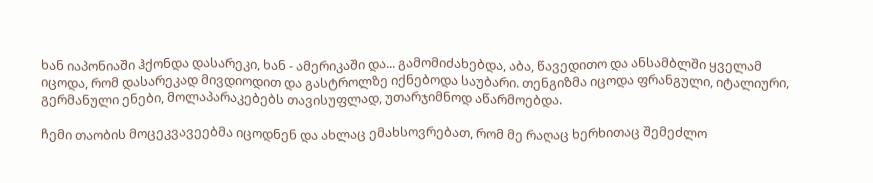ხან იაპონიაში ჰქონდა დასარეკი, ხან - ამერიკაში და... გამომიძახებდა, აბა, წავედითო და ანსამბლში ყველამ იცოდა, რომ დასარეკად მივდიოდით და გასტროლზე იქნებოდა საუბარი. თენგიზმა იცოდა ფრანგული, იტალიური, გერმანული ენები, მოლაპარაკებებს თავისუფლად, უთარჯიმნოდ აწარმოებდა.

ჩემი თაობის მოცეკვავეებმა იცოდნენ და ახლაც ემახსოვრებათ, რომ მე რაღაც ხერხითაც შემეძლო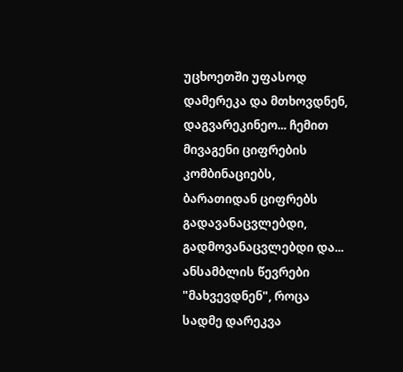უცხოეთში უფასოდ დამერეკა და მთხოვდნენ, დაგვარეკინეო... ჩემით მივაგენი ციფრების კომბინაციებს, ბარათიდან ციფრებს გადავანაცვლებდი, გადმოვანაცვლებდი და... ანსამბლის წევრები "მახვევდნენ", როცა სადმე დარეკვა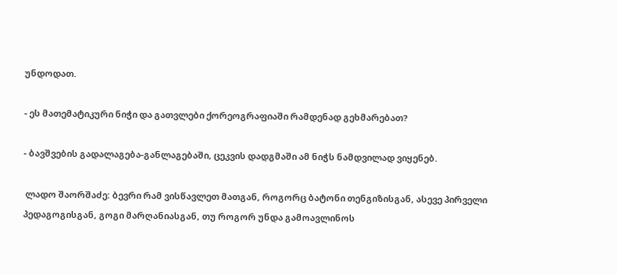უნდოდათ.

- ეს მათემატიკური ნიჭი და გათვლები ქორეოგრაფიაში რამდენად გეხმარებათ?

- ბავშვების გადალაგება-განლაგებაში, ცეკვის დადგმაში ამ ნიჭს ნამდვილად ვიყენებ.

 ლადო შაორშაძე: ბევრი რამ ვისწავლეთ მათგან, როგორც ბატონი თენგიზისგან, ასევე პირველი პედაგოგისგან, გოგი მარღანიასგან, თუ როგორ უნდა გამოავლინოს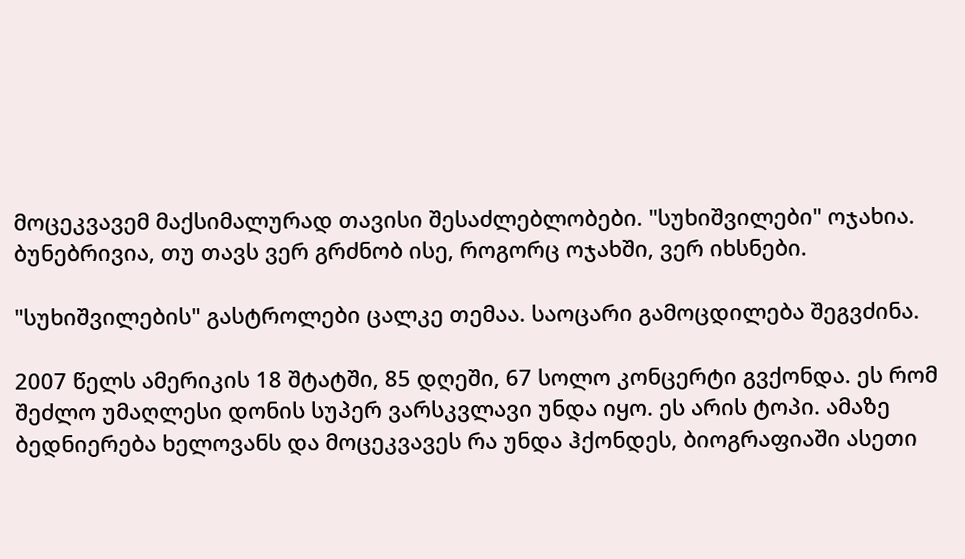მოცეკვავემ მაქსიმალურად თავისი შესაძლებლობები. "სუხიშვილები" ოჯახია. ბუნებრივია, თუ თავს ვერ გრძნობ ისე, როგორც ოჯახში, ვერ იხსნები.

"სუხიშვილების" გასტროლები ცალკე თემაა. საოცარი გამოცდილება შეგვძინა.

2007 წელს ამერიკის 18 შტატში, 85 დღეში, 67 სოლო კონცერტი გვქონდა. ეს რომ შეძლო უმაღლესი დონის სუპერ ვარსკვლავი უნდა იყო. ეს არის ტოპი. ამაზე ბედნიერება ხელოვანს და მოცეკვავეს რა უნდა ჰქონდეს, ბიოგრაფიაში ასეთი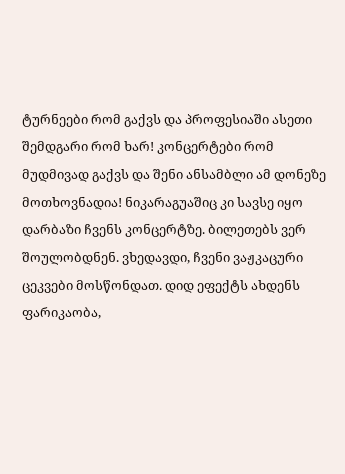ტურნეები რომ გაქვს და პროფესიაში ასეთი შემდგარი რომ ხარ! კონცერტები რომ მუდმივად გაქვს და შენი ანსამბლი ამ დონეზე მოთხოვნადია! ნიკარაგუაშიც კი სავსე იყო დარბაზი ჩვენს კონცერტზე. ბილეთებს ვერ შოულობდნენ. ვხედავდი, ჩვენი ვაჟკაცური ცეკვები მოსწონდათ. დიდ ეფექტს ახდენს ფარიკაობა,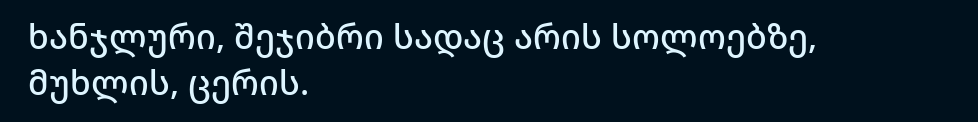ხანჯლური, შეჯიბრი სადაც არის სოლოებზე, მუხლის, ცერის.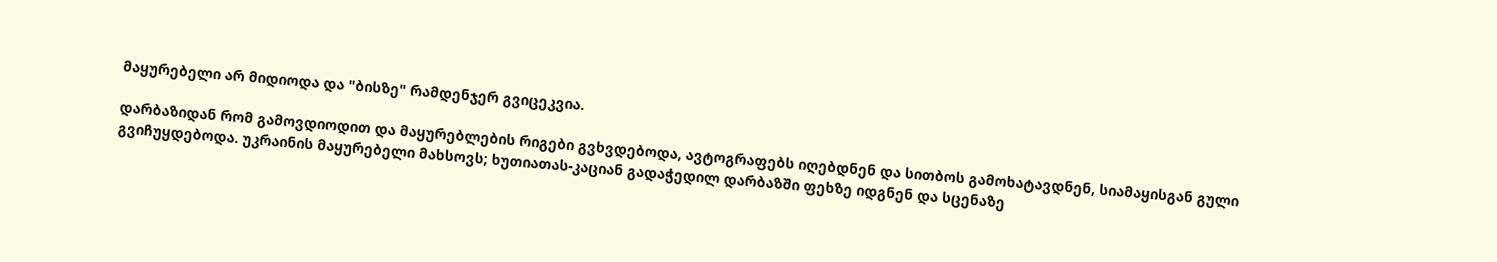მაყურებელი არ მიდიოდა და "ბისზე" რამდენჯერ გვიცეკვია.

დარბაზიდან რომ გამოვდიოდით და მაყურებლების რიგები გვხვდებოდა, ავტოგრაფებს იღებდნენ და სითბოს გამოხატავდნენ, სიამაყისგან გული გვიჩუყდებოდა. უკრაინის მაყურებელი მახსოვს; ხუთიათას-კაციან გადაჭედილ დარბაზში ფეხზე იდგნენ და სცენაზე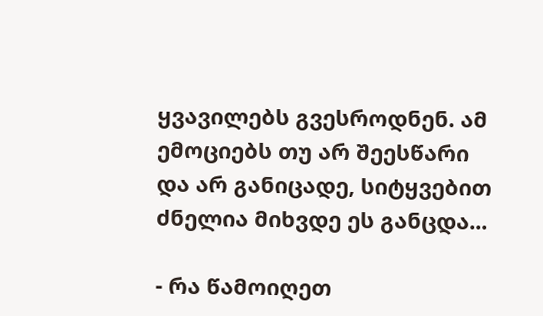ყვავილებს გვესროდნენ. ამ ემოციებს თუ არ შეესწარი და არ განიცადე, სიტყვებით ძნელია მიხვდე ეს განცდა...

- რა წამოიღეთ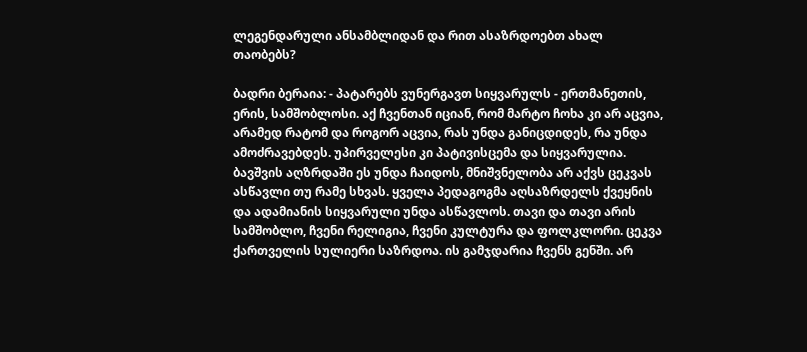ლეგენდარული ანსამბლიდან და რით ასაზრდოებთ ახალ თაობებს?

ბადრი ბერაია: - პატარებს ვუნერგავთ სიყვარულს - ერთმანეთის, ერის, სამშობლოსი. აქ ჩვენთან იციან, რომ მარტო ჩოხა კი არ აცვია, არამედ რატომ და როგორ აცვია, რას უნდა განიცდიდეს, რა უნდა ამოძრავებდეს. უპირველესი კი პატივისცემა და სიყვარულია. ბავშვის აღზრდაში ეს უნდა ჩაიდოს, მნიშვნელობა არ აქვს ცეკვას ასწავლი თუ რამე სხვას. ყველა პედაგოგმა აღსაზრდელს ქვეყნის და ადამიანის სიყვარული უნდა ასწავლოს. თავი და თავი არის სამშობლო, ჩვენი რელიგია, ჩვენი კულტურა და ფოლკლორი. ცეკვა ქართველის სულიერი საზრდოა. ის გამჯდარია ჩვენს გენში. არ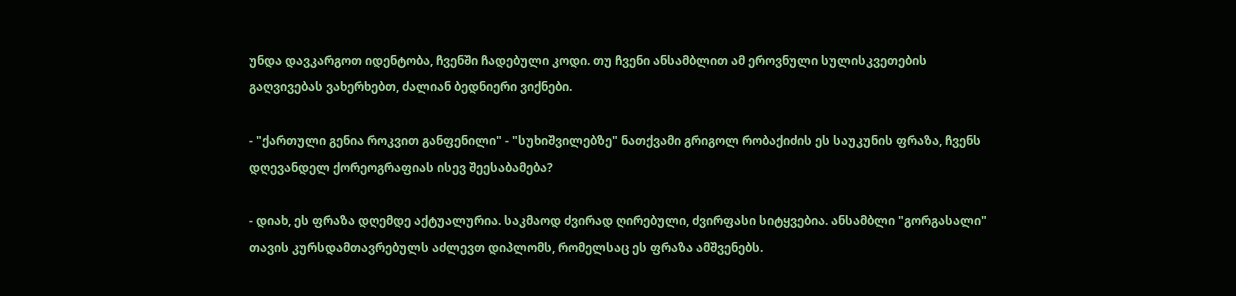უნდა დავკარგოთ იდენტობა, ჩვენში ჩადებული კოდი. თუ ჩვენი ანსამბლით ამ ეროვნული სულისკვეთების გაღვივებას ვახერხებთ, ძალიან ბედნიერი ვიქნები.

- "ქართული გენია როკვით განფენილი" - "სუხიშვილებზე" ნათქვამი გრიგოლ რობაქიძის ეს საუკუნის ფრაზა, ჩვენს დღევანდელ ქორეოგრაფიას ისევ შეესაბამება?

- დიახ, ეს ფრაზა დღემდე აქტუალურია. საკმაოდ ძვირად ღირებული, ძვირფასი სიტყვებია. ანსამბლი "გორგასალი" თავის კურსდამთავრებულს აძლევთ დიპლომს, რომელსაც ეს ფრაზა ამშვენებს.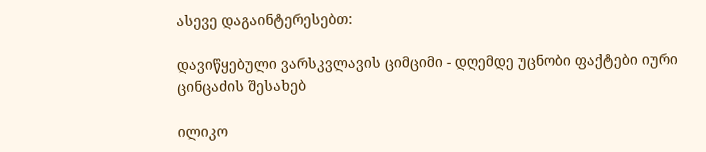ასევე დაგაინტერესებთ:

დავიწყებული ვარსკვლავის ციმციმი - დღემდე უცნობი ფაქტები იური ცინცაძის შესახებ

ილიკო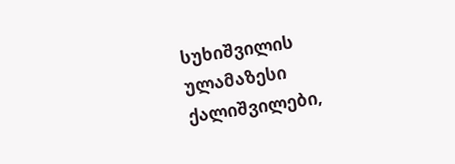სუხიშვილის ულამაზესი ქალიშვილები,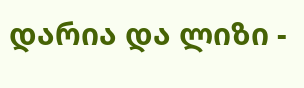დარია და ლიზი -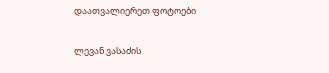დაათვალიერეთ ფოტოები

ლევან ვასაძის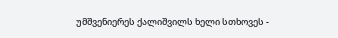უმშვენიერეს ქალიშვილს ხელი სთხოვეს -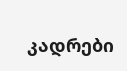კადრები